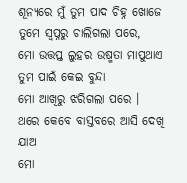ଶୂନ୍ୟରେ ମୁଁ ତୁମ ପାଦ ଚିହ୍ନ ଖୋଜେ
ତୁମେ ସ୍ୱପ୍ନରୁ ଚାଲିଗଲା ପରେ,
ମୋ ଉତ୍ତପ୍ତ ଲୁହର ଉଷ୍ମତା ମାପୁଥାଏ
ତୁମ ପାଇଁ କେଇ ବୁନ୍ଦା
ମୋ ଆଖିରୁ ଝରିଗଲା ପରେ ।
ଥରେ କେବେ ବାସ୍ତବରେ ଆସି ଦେଖି ଯାଅ
ମୋ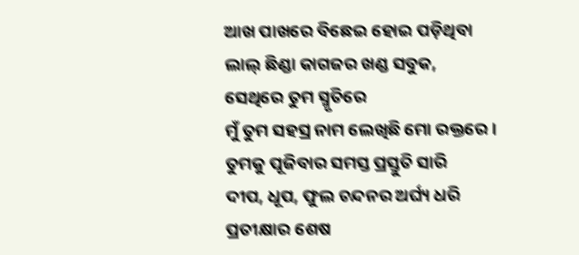ଆଖ ପାଖରେ ବିଛେଇ ହୋଇ ପଡ଼ିଥିବା
ଲାଲ୍ ଛିଣ୍ଡା କାଗଜର ଖଣ୍ଡ ସବୁକ,
ସେଥିରେ ତୁମ ସ୍ମୃତିରେ
ମୁଁ ତୁମ ସହସ୍ର ନାମ ଲେଖିଛି ମୋ ରକ୍ତରେ ।
ତୁମକୁ ପୂଜିବାର ସମସ୍ତ ପ୍ରସ୍ତୁତି ସାରି
ଦୀପ, ଧୂପ, ଫୁଲ ଚନ୍ଦନର ଅର୍ଘ୍ୟ ଧରି
ପ୍ରତୀକ୍ଷାର ଶେଷ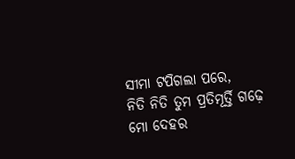ସୀମା ଟପିଗଲା ପରେ,
ନିତି ନିତି ତୁମ ପ୍ରତିମୂର୍ତ୍ତି ଗଢ଼େ
ମୋ ଦେହର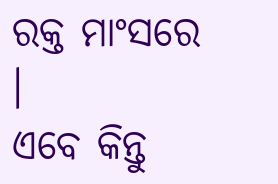ରକ୍ତ ମାଂସରେ ।
ଏବେ କିନ୍ତୁ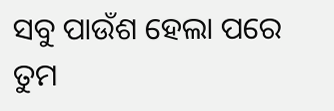ସବୁ ପାଉଁଶ ହେଲା ପରେ
ତୁମ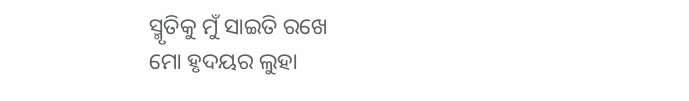ସ୍ମୃତିକୁ ମୁଁ ସାଇତି ରଖେ
ମୋ ହୃଦୟର ଲୁହା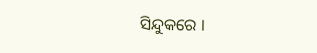ସିନ୍ଦୁକରେ ।